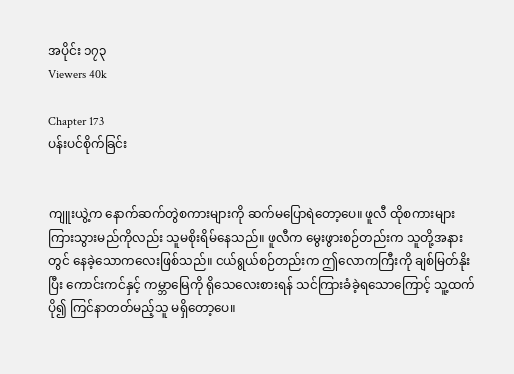အပိုင်း ၁၇၃
Viewers 40k

Chapter 173
ပန်းပင်စိုက်ခြင်း


ကျူးယွဲ့က နောက်ဆက်တွဲစကားများကို ဆက်မပြောရဲတော့ပေ။ ဖူလီ ထိုစကားများ ကြားသွားမည်ကိုလည်း သူမစိုးရိမ်နေသည်။ ဖူလီက မွေးဖွားစဉ်တည်းက သူတို့အနားတွင် နေခဲ့သောကလေးဖြစ်သည်။ ငယ်ရွယ်စဉ်တည်းက ဤလောကကြီးကို ချစ်မြတ်နိုးပြီး ကောင်းကင်နှင့် ကမ္ဘာမြေကို ရိုသေလေးစားရန် သင်ကြားခံခဲ့ရသောကြောင့် သူ့ထက်ပို၍ ကြင်နာတတ်မည့်သူ မရှိတော့ပေ။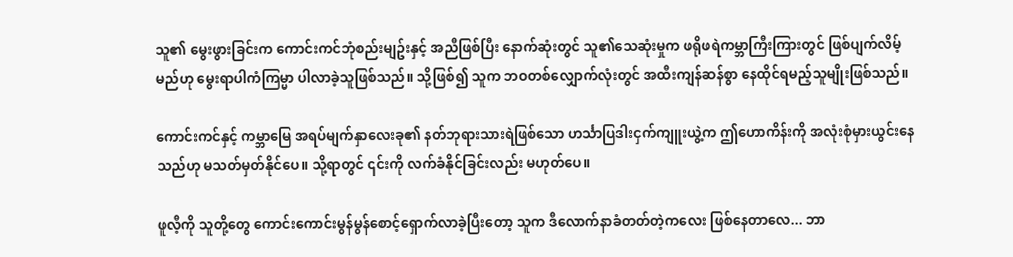သူ၏ မွေးဖွားခြင်းက ကောင်းကင်ဘုံစည်းမျဥ်းနှင့် အညီဖြစ်ပြီး နောက်ဆုံးတွင် သူ၏သေဆုံးမှုက ဖရိုဖရဲကမ္ဘာကြီးကြားတွင် ဖြစ်ပျက်လိမ့်မည်ဟု မွေးရာပါကံကြမ္မာ ပါလာခဲ့သူဖြစ်သည်။ သို့ဖြစ်၍ သူက ဘဝတစ်လျှောက်လုံးတွင် အထီးကျန်ဆန်စွာ နေထိုင်ရမည့်သူမျိုးဖြစ်သည်။

ကောင်းကင်နှင့် ကမ္ဘာမြေ အရပ်မျက်နှာလေးခု၏ နတ်ဘုရားသားရဲဖြစ်သော ဟင်္သာပြဒါးငှက်ကျူးယွဲ့က ဤဟောကိန်းကို အလုံးစုံမှားယွင်းနေသည်ဟု မသတ်မှတ်နိုင်ပေ။ သို့ရာတွင် ၎င်းကို လက်ခံနိုင်ခြင်းလည်း မဟုတ်ပေ။

ဖူလီ့ကို သူတို့တွေ ကောင်းကောင်းမွန်မွန်စောင့်ရှောက်လာခဲ့ပြီးတော့ သူက ဒီလောက်နာခံတတ်တဲ့ကလေး ဖြစ်နေတာလေ... ဘာ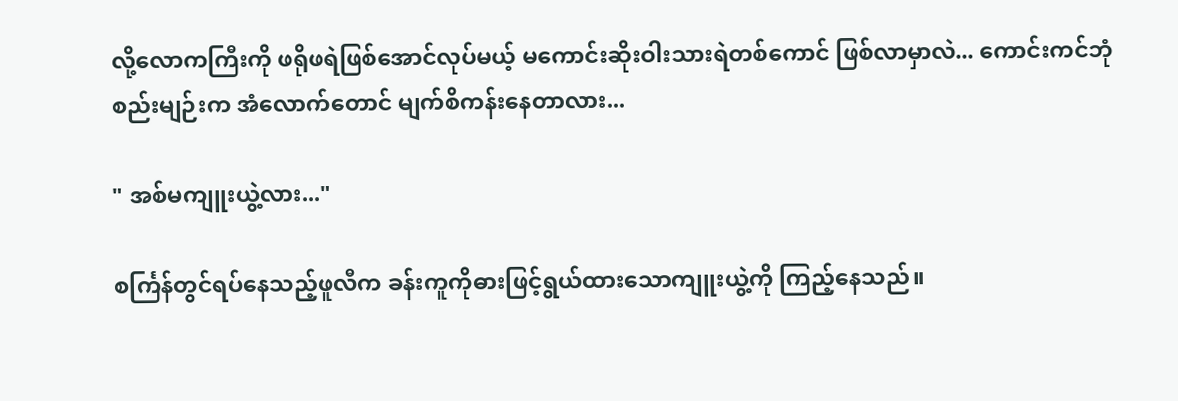လို့လောကကြီးကို ဖရိုဖရဲဖြစ်အောင်လုပ်မယ့် မကောင်းဆိုးဝါးသားရဲတစ်ကောင် ဖြစ်လာ‌မှာလဲ... ကောင်းကင်ဘုံစည်းမျဉ်းက အံလောက်တောင် မျက်စိကန်းနေတာလား...

" အစ်မကျူးယွဲ့လား..."

စင်္ကြန်တွင်ရပ်နေသည့်ဖူလီက ခန်းကူကို‌ဓားဖြင့်ရွယ်ထားသောကျူးယွဲ့ကို ကြည့်နေသည်။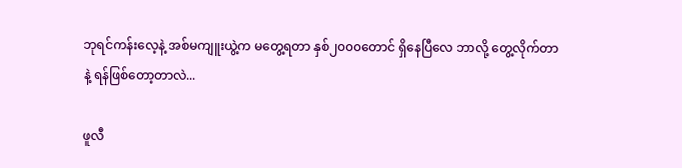ဘုရင်ကန်းလေ့နဲ့ အစ်မကျူးယွဲ့က မတွေ့ရတာ နှစ်၂၀၀၀တောင် ရှိနေပြီလေ ဘာလို့ တွေ့လိုက်တာနဲ့ ရန်ဖြစ်တော့တာလဲ...

ဖူလီ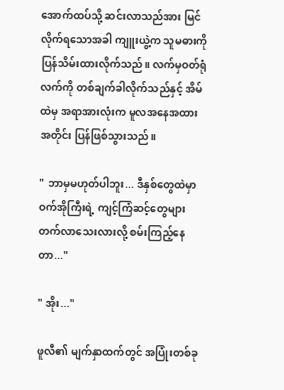အောက်ထပ်သို့ ဆင်းလာသည်အား မြင်လိုက်ရသောအခါ ကျူးယွဲ့က သူမဓားကို ပြန်သိမ်းထားလိုက်သည်။ လက်မှဝတ်ရုံလက်ကို တစ်ချက်ခါလိုက်သည်နှင့် အိမ်ထဲမှ အရာအားလုံးက မူလအနေအထားအတိုင်း ပြန်ဖြစ်သွားသည်။

" ဘာမှမဟုတ်ပါဘူး... ဒီနှစ်တွေထဲမှာ ဝက်အိုကြီးရဲ့ ကျင့်ကြံဆင့်တွေများ တက်လာသေးလားလို့ စမ်းကြည့်နေတာ..."

" အိုး..."

ဖူလီ၏ မျက်နှာထက်တွင် အပြုံးတစ်ခု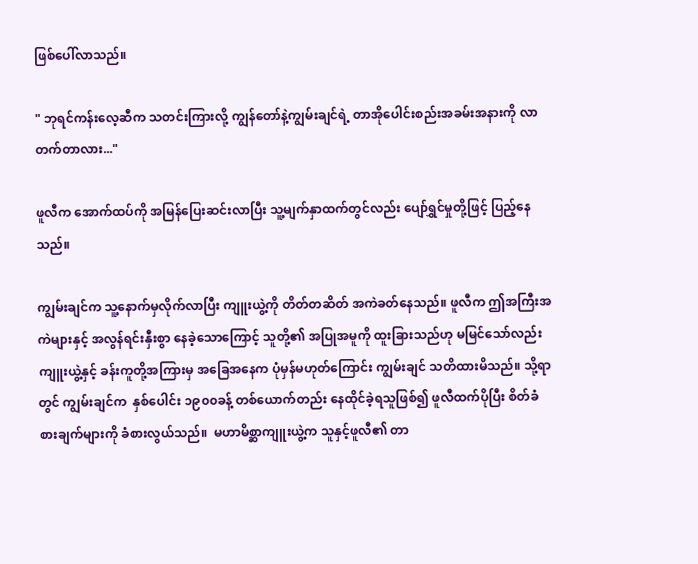ဖြစ်ပေါ်လာသည်။

" ဘုရင်ကန်းလေ့ဆီက သတင်းကြားလို့ ကျွန်တော်နဲ့ကျွမ်းချင်ရဲ့ တာအိုပေါင်းစည်းအခမ်းအနားကို လာတက်တာလား..."

ဖူလီက အောက်ထပ်ကို အမြန်ပြေးဆင်းလာပြီး သူ့မျက်နှာထက်တွင်လည်း ပျော်ရွှင်မှုတို့ဖြင့် ပြည့်နေသည်။

ကျွမ်းချင်က သူ့နောက်မှလိုက်လာပြီး ကျူးယွဲ့ကို တိတ်တဆိတ် အကဲခတ်နေသည်။ ဖူလီက ဤအကြီးအကဲများနှင့် အလွန်ရင်းနှီးစွာ နေခဲ့သောကြောင့် သူတို့၏ အပြုအမူကို ထူးခြားသည်ဟု မမြင်သော်လည်း ကျူးယွဲ့နှင့် ခန်းကူတို့အကြားမှ အခြေအနေက ပုံမှန်မဟုတ်ကြောင်း ကျွမ်းချင် သတိထားမိသည်။ သို့ရာတွင် ကျွမ်းချင်က  နှစ်ပေါင်း ၁၉၀၀ခန့် တစ်ယောက်တည်း နေထိုင်ခဲ့ရသူဖြစ်၍ ဖူလီထက်ပိုပြီး စိတ်ခံစားချက်များကို ခံစားလွယ်သည်။  မဟာမိစ္ဆာကျူးယွဲ့က သူနှင့်ဖူလီ၏ တာ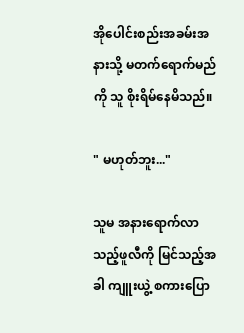အိုပေါင်းစည်းအခမ်းအနားသို့ မတက်ရောက်မည်ကို သူ စိုးရိမ်‌နေမိသည်။

" မဟုတ်ဘူး..."

သူမ အနားရောက်လာသည့်ဖူလီကို မြင်သည့်အခါ ကျူးယွဲ့ စကားပြော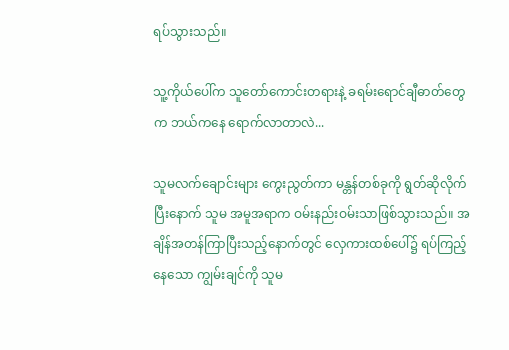ရပ်သွားသည်။

သူ့ကိုယ်ပေါ်က သူတော်ကောင်းတရားနဲ့ ခရမ်းရောင်ချီဓာတ်တွေက ဘယ်ကနေ ရောက်လာတာလဲ...

သူမလက်ချောင်းများ ကွေးညွတ်ကာ မန္တန်တစ်ခုကို ရွတ်ဆိုလိုက်ပြီးနောက် သူမ အမူအရာက ဝမ်းနည်းဝမ်းသာဖြစ်သွားသည်။ အချိန်အတန်ကြာပြီးသည့်နောက်တွင် လှေကားထစ်ပေါ်၌ ရပ်ကြည့်နေသော ကျွမ်းချင်ကို သူမ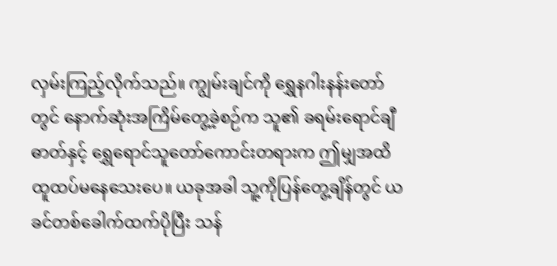လှမ်းကြည့်လိုက်သည်။ ကျွမ်းချင်ကို ရွှေနဂါးနန်းတော်တွင် နောက်ဆုံးအကြိမ်တွေ့ခဲ့စဉ်က သူ၏ ခရမ်းရောင်ချီဓာတ်နှင့် ရွှေရောင်သူတော်ကောင်းတရားက ဤမျှအထိ ထူထပ်မနေသေးပေ။ ယခုအခါ သူ့ကိုပြန်တွေ့ချိန်တွင် ယခင်တစ်ခေါက်ထက်ပိုပြီး သန်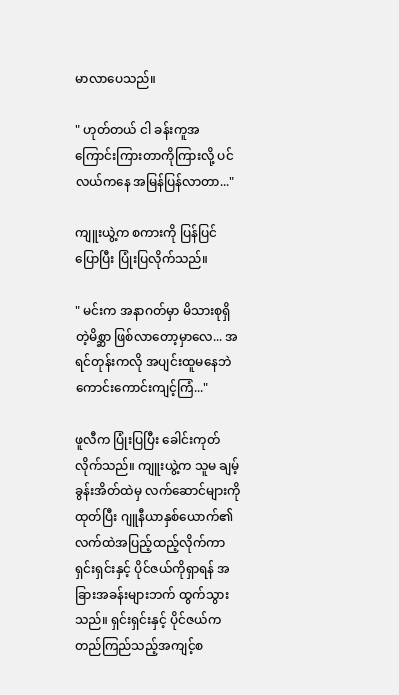မာလာပေသည်။

" ဟုတ်တယ် ငါ ခန်းကူအကြောင်းကြားတာကိုကြားလို့ ပင်လယ်ကနေ အမြန်ပြန်လာတာ..."

ကျူးယွဲ့က စကားကို ပြန်ပြင်ပြောပြီး ပြုံးပြလိုက်သည်။

" မင်းက အနာဂတ်မှာ မိသားစုရှိတဲ့မိစ္ဆာ ဖြစ်လာတော့မှာလေ... အရင်တုန်းကလို အပျင်းထူမနေဘဲ ကောင်းကောင်းကျင့်ကြံ..."

ဖူလီက ပြုံးပြပြီး ခေါင်းကုတ်လိုက်သည်။ ကျူးယွဲ့က သူမ ချမ့်ခွန်းအိတ်ထဲမှ လက်ဆောင်များကိုထုတ်ပြီး ဂျူနီယာနှစ်ယောက်၏ လက်ထဲအပြည့်ထည့်လိုက်ကာ ရှင်းရှင်းနှင့် ပိုင်ဇယ်ကိုရှာရန် အခြားအခန်းများဘက် ထွက်သွားသည်။ ရှင်းရှင်းနှင့် ပိုင်ဇယ်က တည်ကြည်သည့်အကျင့်စ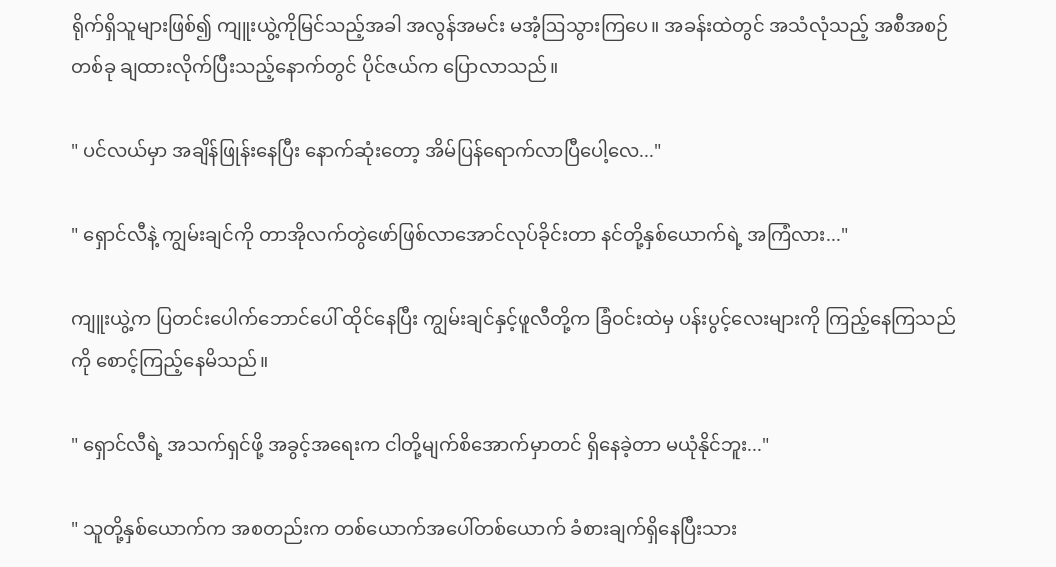ရိုက်ရှိသူများဖြစ်၍ ကျူးယွဲ့ကိုမြင်သည့်အခါ အလွန်အမင်း မအံ့ဩသွားကြပေ။ အခန်းထဲတွင် အသံလုံသည့် အစီအစဉ်တစ်ခု ချထားလိုက်ပြီးသည့်နောက်တွင် ပိုင်ဇယ်က ပြောလာသည်။

" ပင်လယ်မှာ အချိန်ဖြုန်းနေပြီး နောက်‌ဆုံးတော့ အိမ်ပြန်ရောက်လာပြီပေါ့လေ..."

" ရှောင်လီနဲ့ ကျွမ်းချင်ကို တာအိုလက်တွဲဖော်ဖြစ်လာအောင်လုပ်ခိုင်းတာ နင်တို့နှစ်ယောက်ရဲ့ အကြံလား..."

ကျူးယွဲ့က ပြတင်းပေါက်ဘောင်ပေါ် ထိုင်နေပြီး ကျွမ်းချင်နှင့်ဖူလီတို့က ခြံဝင်းထဲမှ ပန်းပွင့်လေးများကို ကြည့်နေကြသည်ကို စောင့်ကြည့်နေမိသည်။

" ရှောင်လီရဲ့ အသက်ရှင်ဖို့ အခွင့်အရေးက ငါတို့မျက်စိအောက်မှာတင် ရှိနေခဲ့တာ မယုံနိုင်ဘူး..."

" သူတို့နှစ်ယောက်က အစတည်းက တစ်ယောက်အပေါ်တစ်ယောက် ခံစားချက်ရှိနေပြီးသား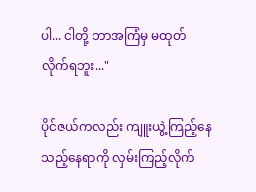ပါ... ငါတို့ ဘာအကြံမှ မထုတ်လိုက်ရဘူး..."

ပိုင်ဇယ်ကလည်း ကျူးယွဲ့ကြည့်နေသည့်နေရာကို လှမ်းကြည့်လိုက်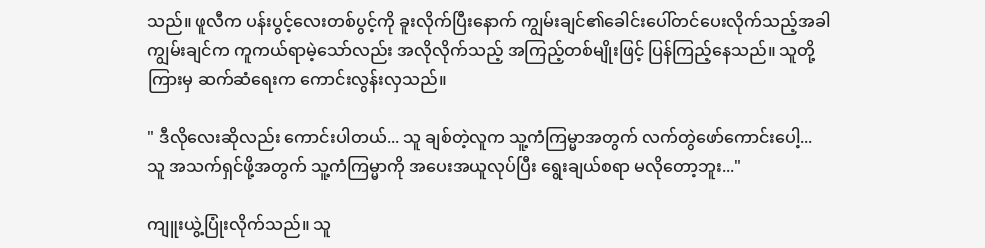သည်။ ဖူလီက ပန်းပွင့်လေးတစ်ပွင့်ကို ခူးလိုက်ပြီးနောက် ကျွမ်းချင်၏ခေါင်းပေါ်တင်ပေးလိုက်သည့်အခါ ကျွမ်းချင်က ကူကယ်ရာမဲ့သော်လည်း အလိုလိုက်သည့် အကြည့်တစ်မျိုးဖြင့် ပြန်ကြည့်နေသည်။ သူတို့ကြားမှ ဆက်ဆံရေးက ကောင်းလွန်းလှသည်။

" ဒီလိုလေးဆိုလည်း ကောင်းပါတယ်... သူ ချစ်တဲ့လူက သူ့ကံကြမ္မာအတွက် လက်တွဲဖော်ကောင်းပေါ့... သူ အသက်ရှင်ဖို့အတွက် သူ့ကံကြမ္မာကို အပေးအယူလုပ်ပြီး ရွေးချယ်စရာ မလိုတော့ဘူး..."

ကျူးယွဲ့ပြုံးလိုက်သည်။ သူ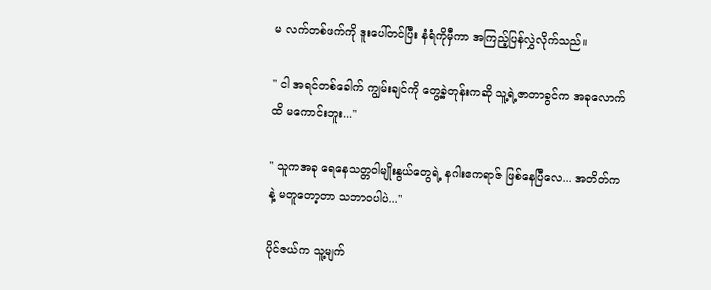မ လက်တစ်ဖက်ကို ဒူးပေါ်တင်ပြီး နံရံကိုမှီကာ အကြည့်ပြန်လွှဲလိုက်သည်။

" ငါ အရင်တစ်ခေါက် ကျွမ်းချင်ကို တွေ့ခဲ့တုန်းကဆို သူ့ရဲ့ဇာတာခွင်က အခုလောက်ထိ မကောင်းဘူး..."

" သူကအခု ရေနေသတ္တဝါမျိုးနွယ်တွေရဲ့ နဂါးဧကရာဇ် ဖြစ်နေပြီလေ... အတိတ်ကနဲ့ မ‌တူတော့တာ သဘာဝပါပဲ..."

ပိုင်ဇယ်က သူ့မျက်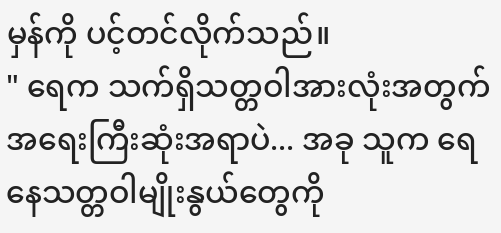မှန်ကို ပင့်တင်လိုက်သည်။
" ရေက သက်ရှိသတ္တဝါအားလုံးအတွက် အရေးကြီးဆုံးအရာပဲ... အခု သူက ရေနေသတ္တဝါမျိုးနွယ်တွေကို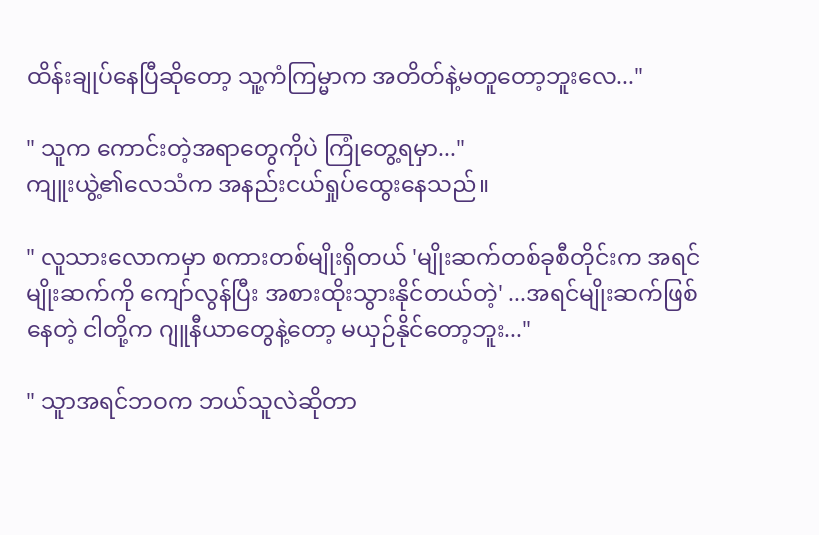ထိန်းချုပ်နေပြီဆိုတော့ သူ့ကံကြမ္မာက အတိတ်နဲ့မတူတော့ဘူးလေ..."

" သူက ကောင်းတဲ့အရာတွေကိုပဲ ကြုံတွေ့ရမှာ..."
ကျူးယွဲ့၏လေသံက အနည်းငယ်ရှုပ်ထွေးနေသည်။

" လူသားလောကမှာ စကားတစ်မျိုးရှိတယ် 'မျိုးဆက်တစ်ခုစီတိုင်းက အရင်မျိုးဆက်ကို ကျော်လွန်ပြီး အစားထိုးသွားနိုင်တယ်တဲ့' ...အရင်မျိုးဆက်ဖြစ်နေတဲ့ ငါတို့က ဂျူနီယာတွေနဲ့တော့ မယှဉ်နိုင်တော့ဘူး..."

" သူာအရင်ဘဝက ဘယ်သူလဲဆိုတာ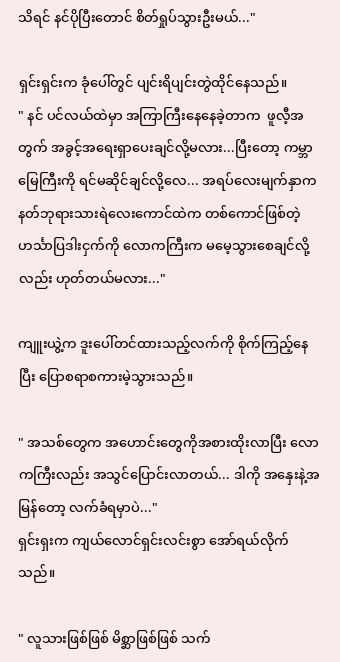သိရင် နင်ပိုပြီးတောင် စိတ်ရှုပ်သွားဦးမယ်..."

ရှင်းရှင်းက ခုံပေါ်တွင် ပျင်းရိပျင်းတွဲထိုင်နေသည်။
" နင် ပင်လယ်ထဲမှာ အကြာကြီးနေနေခဲ့တာက  ဖူလီ့အတွက် အခွင့်အရေးရှာပေးချင်လို့မလား...ပြီးတော့ ကမ္ဘာမြေကြီးကို ရင်မဆိုင်ချင်လို့လေ... အရပ်လေးမျက်နှာက နတ်ဘုရားသားရဲလေးကောင်ထဲက တစ်ကောင်ဖြစ်တဲ့ ဟင်္သာပြဒါးငှက်ကို လောကကြီးက မမေ့သွားစေချင်လို့လည်း ဟုတ်တယ်မလား..."

ကျူးယွဲ့က ဒူးပေါ်တင်ထားသည့်လက်ကို စိုက်ကြည့်နေပြီး ပြောစရာစကားမဲ့သွားသည်။

" အသစ်တွေက အဟောင်းတွေကိုအစားထိုးလာပြီး လောကကြီးလည်း အသွင်ပြောင်းလာတယ်... ဒါကို အနှေးနဲ့အမြန်တော့ လက်ခံရမှာပဲ..."
ရှင်းရှးက ကျယ်လောင်ရှင်းလင်းစွာ အော်ရယ်လိုက်သည်။

" လူသားဖြစ်ဖြစ် မိစ္ဆာဖြစ်ဖြစ် သက်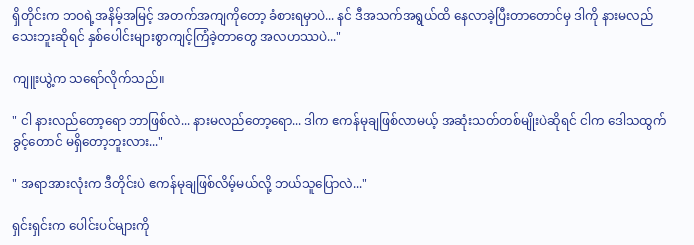ရှိတိုင်းက ဘဝရဲ့အနိမ့်အမြင့် အတက်အကျကိုတော့ ခံစားရမှာပဲ... နင် ဒီအသက်အရွယ်ထိ နေလာခဲ့ပြီးတာတောင်မှ ဒါကို နားမလည်သေးဘူးဆိုရင် နှစ်ပေါင်းများစွာကျင့်ကြံခဲ့တာတွေ အလဟဿပဲ..."

ကျူးယွဲ့က သရော်လိုက်သည်။

" ငါ နားလည်တော့ရော ဘာဖြစ်လဲ... နားမလည်တော့ရော... ဒါက ဧကန်မုချဖြစ်လာမယ့် အဆုံးသတ်တစ်မျိုးပဲဆိုရင် ငါက ဒေါသထွက်ခွင့်တောင် မရှိတော့ဘူးလား..."

" အရာအားလုံးက ဒီတိုင်းပဲ ဧကန်မုချဖြစ်လိမ့်မယ်လို့ ဘယ်သူပြောလဲ..."

ရှင်းရှင်းက ပေါင်းပင်များကို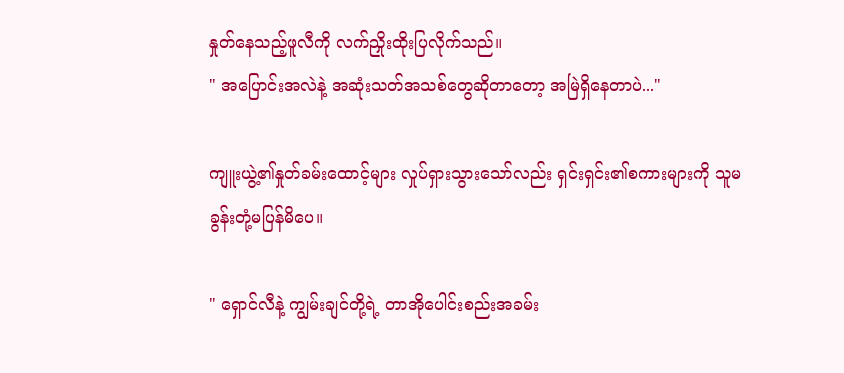နှုတ်နေသည့်ဖူလီကို လက်ညှိုးထိုးပြလိုက်သည်။
" အပြောင်းအလဲနဲ့ အဆုံးသတ်အသစ်တွေဆိုတာတော့ အမြဲရှိနေတာပဲ..."

ကျူးယွဲ့၏နှုတ်ခမ်းထောင့်များ လှုပ်ရှားသွားသော်လည်း ရှင်းရှင်း၏စကားများကို သူမ ခွန်းတုံ့မပြန်မိပေ။

" ရှောင်လီနဲ့ ကျွမ်းချင်တို့ရဲ့ တာအိုပေါင်းစည်းအခမ်း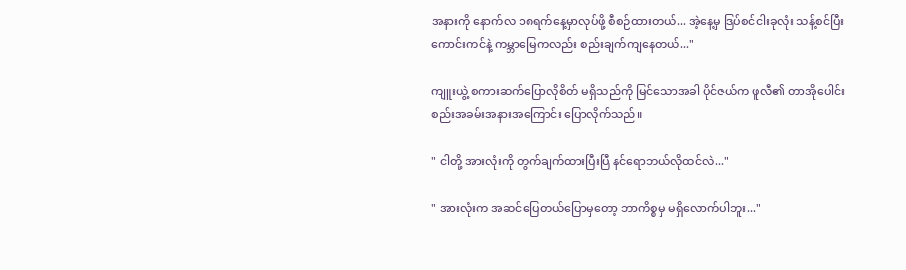အနားကို နောက်လ ၁၈ရက်နေ့မှာလုပ်ဖို့ စီစဉ်ထားတယ်... အဲ့နေ့မှ ဒြပ်စင်ငါးခုလုံး သန့်စင်ပြီး ကောင်းကင်နဲ့ ကမ္ဘာမြေကလည်း စည်းချက်ကျနေတယ်..."

ကျူးယွဲ့ စကားဆက်ပြောလိုစိတ် မရှိသည်ကို မြင်သောအခါ ပိုင်ဇယ်က ဖူလီ၏ တာအိုပေါင်းစည်းအခမ်းအနားအကြောင်း ပြောလိုက်သည်။

" ငါတို့ အားလုံးကို တွက်ချက်ထားပြီးပြီ နင်ရောဘယ်လိုထင်လဲ..."

" အားလုံးက အဆင်ပြေတယ်ပြောမှတော့ ဘာကိစ္စမှ မရှိလောက်ပါဘူး..."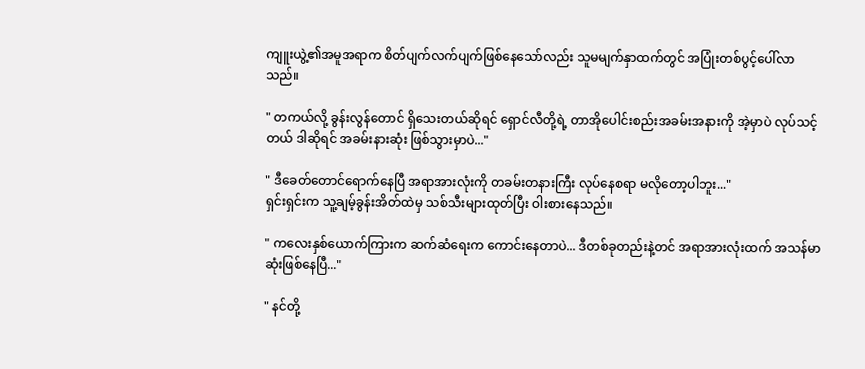ကျူးယွဲ့၏အမူအရာက စိတ်ပျက်လက်ပျက်ဖြစ်နေသော်လည်း သူမမျက်နှာထက်တွင် အပြုံးတစ်ပွင့်ပေါ်လာသည်။

" တကယ်လို့ ခွန်းလွန်တောင် ရှိသေးတယ်ဆိုရင် ရှောင်လီတို့ရဲ့ တာအိုပေါင်းစည်းအခမ်းအနားကို အဲ့မှာပဲ လုပ်သင့်တယ် ဒါဆိုရင် အခမ်းနားဆုံး ဖြစ်သွားမှာပဲ..."

" ဒီခေတ်တောင်ရောက်နေပြီ အရာအားလုံးကို တခမ်းတနားကြီး လုပ်နေစရာ မလိုတော့ပါဘူး..."
ရှင်းရှင်းက သူ့ချမ့်ခွန်းအိတ်ထဲမှ သစ်သီးများထုတ်ပြီး ဝါးစားနေသည်။

" ကလေးနှစ်ယောက်ကြားက ဆက်ဆံရေးက ကောင်းနေတာပဲ... ဒီတစ်ခုတည်းနဲ့တင် အရာအားလုံးထက် အသန်မာဆုံးဖြစ်နေပြီ..."

" နင်တို့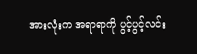အားလုံးက အရာရာကို ပွင့်ပွင့်လင်း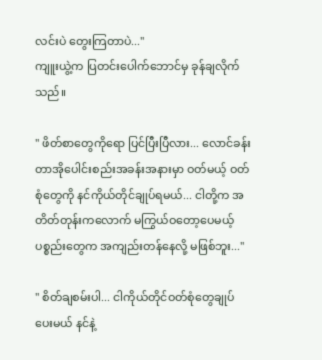လင်းပဲ တွေးကြတာပဲ..."
ကျူးယွဲ့က ပြတင်းပေါက်ဘောင်မှ ခုန်ချလိုက်သည်။

" ဖိတ်စာတွေကိုရော ပြင်ပြီးပြီလား... လောင်ခန်း တာအိုပေါင်းစည်းအခန်းအနားမှာ ဝတ်မယ့် ဝတ်စုံတွေကို နင်ကိုယ်တိုင်ချုပ်ရမယ်... ငါတို့က အတိတ်တုန်းကလောက် မကြွယ်ဝတော့ပေမယ့် ပစ္စည်းတွေက အကျည်းတန်နေလို့ မဖြစ်ဘူး..."

" စိတ်ချစမ်းပါ... ငါကိုယ်တိုင်ဝတ်စုံတွေချုပ်ပေးမယ် နင်နဲ့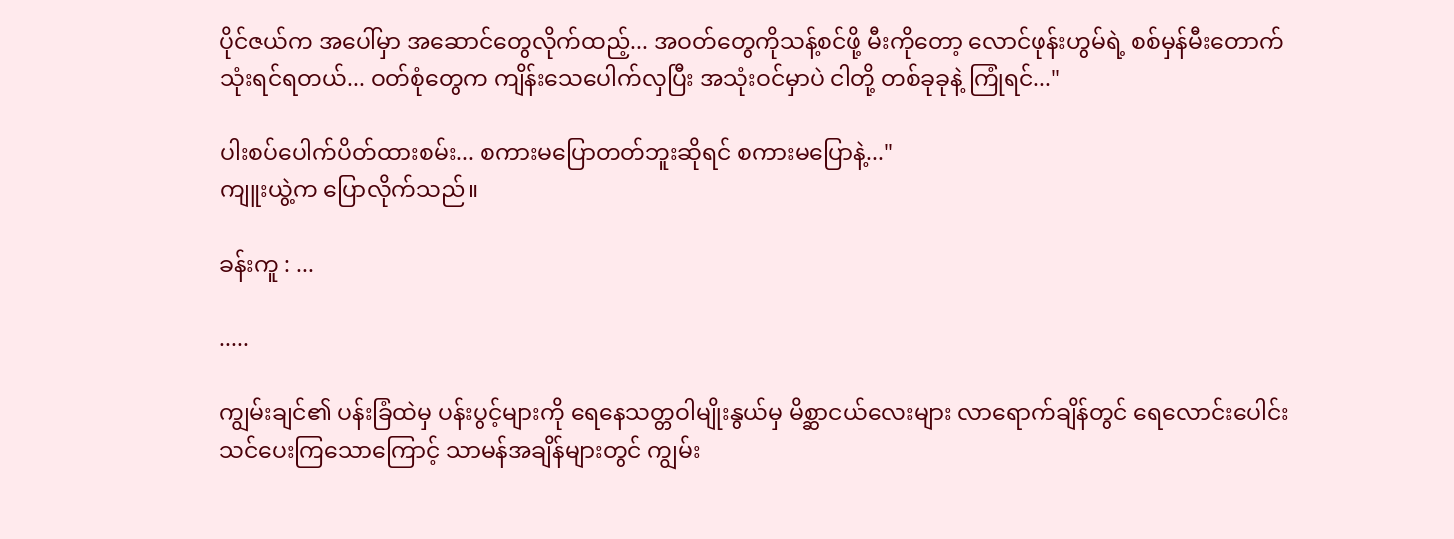ပိုင်ဇယ်က အပေါ်မှာ အဆောင်တွေလိုက်ထည့်... အဝတ်တွေကိုသန့်စင်ဖို့ မီးကိုတော့ လောင်ဖုန်းဟွမ်ရဲ့ စစ်မှန်မီးတောက် သုံးရင်ရတယ်... ဝတ်စုံတွေက ကျိန်းသေပေါက်လှပြီး အသုံးဝင်မှာပဲ ငါတို့ တစ်ခုခုနဲ့ ကြုံရင်..."

ပါးစပ်ပေါက်ပိတ်ထားစမ်း... စကားမပြောတတ်ဘူးဆိုရင် စကားမပြောနဲ့..."
ကျူးယွဲ့က ပြောလိုက်သည်။

ခန်းကူ : ...

.....

ကျွမ်းချင်၏ ပန်းခြံထဲမှ ပန်းပွင့်များကို ရေနေသတ္တဝါမျိုးနွယ်မှ မိစ္ဆာငယ်လေးများ လာရောက်ချိန်တွင် ရေလောင်းပေါင်းသင်ပေးကြသောကြောင့် သာမန်အချိန်များတွင် ကျွမ်း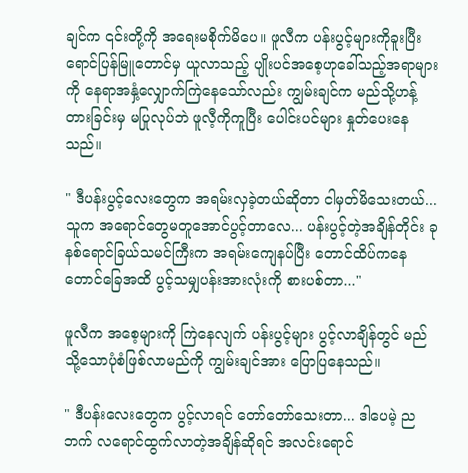ချင်က ၎င်းတို့ကို အရေးမစိုက်မိပေ။ ဖူလီက ပန်းပွင့်များကိုခူးပြီး ရောင်ပြန်မြူတောင်မှ ယူလာသည့် ပျိုးပင်အစေ့ဟုခေါ်သည့်အရာများကို နေရာအနှံ့လျှောက်ကြဲနေသော်လည်း ကျွမ်းချင်က မည်သို့ဟန့်တားခြင်းမှ မပြုလုပ်ဘဲ ဖူလီ့ကိုကူပြီး ပေါင်းပင်များ နှုတ်ပေးနေသည်။

" ဒီပန်းပွင့်လေးတွေက အရမ်းလှခဲ့တယ်ဆိုတာ ငါမှတ်မိသေးတယ်... သူက အရောင်တွေမတူအောင်ပွင့်တာလေ... ပန်းပွင့်တဲ့အချိန်တိုင်း ခုနစ်ရောင်ခြယ်သမင်ကြီးက အရမ်းကျေနပ်ပြီး တောင်ထိပ်ကနေ တောင်ခြေအထိ ပွင့်သမျှပန်းအားလုံးကို စားပစ်တာ..."

ဖူလီက အစေ့များကို ကြဲနေလျက် ပန်းပွင့်များ ပွင့်လာချိန်တွင် မည်သို့သောပုံစံဖြစ်လာမည်ကို ကျွမ်းချင်အား ပြောပြနေသည်။

" ဒီပန်းလေးတွေက ပွင့်လာရင် တော်တော်သေးတာ... ဒါပေမဲ့ ညဘက် လရောင်ထွက်လာတဲ့အချိန်ဆိုရင် အလင်းရောင်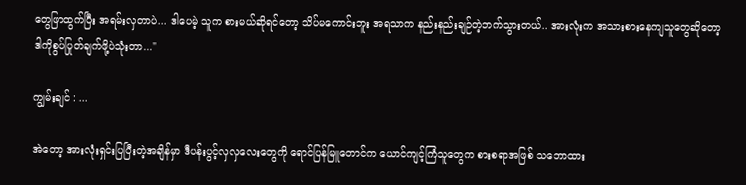တွေဖြာထွက်ပြီး အရမ်းလှတာပဲ... ဒါပေမဲ့ သူက စားမယ်ဆိုရင်တော့ သိပ်မကောင်းဘူး အရသာက နည်းနည်းချဉ်တဲ့ဘက်သွားတယ်.. အားလုံးက အသားစားနေကျသူတွေဆိုတော့ ဒါကိုစွပ်ပြုတ်ချက်ဖို့ပဲသုံးတာ..."

ကျွမ်းချင် : ...

အဲတော့ အားလုံးရှင်းပြပြီးတဲ့အချိန်မှာ ဒီပန်းပွင့်လှလှလေးတွေကို ရောင်ပြန်မြူတောင်က ယောင်ကျင့်ကြံသူတွေက စားစရာအဖြစ် သဘောထား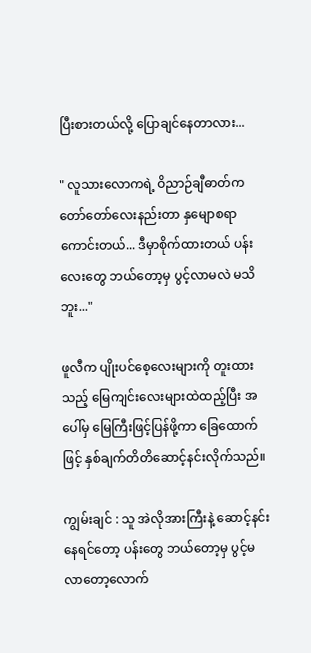ပြီးစားတယ်လို့ ပြောချင်နေတာလား...

" လူသားလောကရဲ့ ဝိညာဉ်ချီဓာတ်က တော်တော်လေးနည်းတာ နှမျောစရာကောင်းတယ်... ဒီမှာစိုက်ထားတယ် ပန်းလေးတွေ ဘယ်တော့မှ ပွင့်လာမလဲ မသိဘူး..."

ဖူလီက ပျိုးပင်စေ့လေးများကို တူးထားသည့် မြေကျင်းလေးများထဲထည့်ပြီး အပေါ်မှ မြေကြီးဖြင့်ပြန်ဖို့ကာ ခြေထောက်ဖြင့် နှစ်ချက်တိတိဆောင့်နင်းလိုက်သည်။

ကျွမ်းချင် : သူ အဲလိုအားကြီးနဲ့ ဆောင့်နင်းနေရင်တော့ ပန်းတွေ ဘယ်တော့မှ ပွင့်မလာတော့လောက်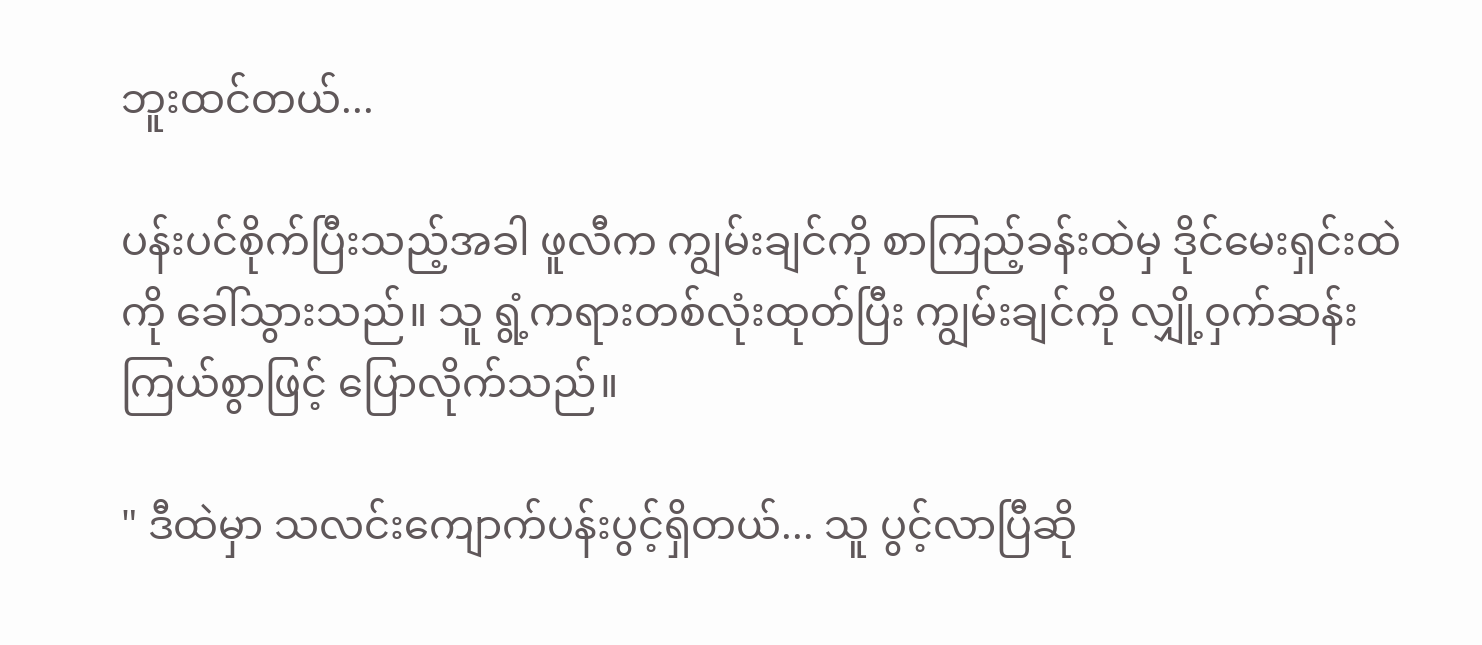ဘူးထင်တယ်...

ပန်းပင်စိုက်ပြီးသည့်အခါ ဖူလီက ကျွမ်းချင်ကို စာကြည့်ခန်းထဲမှ ဒိုင်မေးရှင်းထဲကို ခေါ်သွားသည်။ သူ ရွံ့ကရားတစ်လုံးထုတ်ပြီး ကျွမ်းချင်ကို လျှို့ဝှက်ဆန်းကြယ်စွာဖြင့် ပြောလိုက်သည်။

" ဒီထဲမှာ သလင်းကျောက်ပန်းပွင့်ရှိတယ်... သူ ပွင့်လာပြီဆို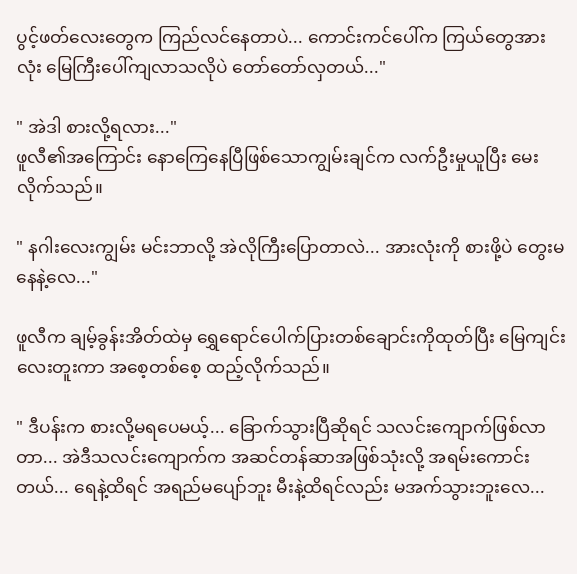ပွင့်ဖတ်လေးတွေက ကြည်လင်နေတာပဲ... ကောင်းကင်ပေါ်က ကြယ်တွေအားလုံး မြေကြီးပေါ်ကျလာသလိုပဲ တော်တော်လှတယ်..."

" အဲဒါ စားလို့ရလား..."
ဖူလီ၏အကြောင်း နောကြေနေပြီဖြစ်သောကျွမ်းချင်က လက်ဦးမှုယူပြီး မေးလိုက်သည်။

" နဂါးလေးကျွမ်း မင်းဘာလို့ အဲလိုကြီးပြောတာလဲ... အားလုံးကို စားဖို့ပဲ တွေးမနေနဲ့လေ..."

ဖူလီက ချမ့်ခွန်းအိတ်ထဲမှ ရွှေရောင်ပေါက်ပြားတစ်ချောင်းကိုထုတ်ပြီး မြေကျင်းလေးတူးကာ အစေ့တစ်စေ့ ထည့်လိုက်သည်။

" ဒီပန်းက စားလို့မရပေမယ့်... ခြောက်သွားပြီဆိုရင် သလင်းကျောက်ဖြစ်လာတာ... အဲဒီသလင်းကျောက်က အဆင်တန်ဆာအဖြစ်သုံးလို့ အရမ်းကောင်းတယ်... ရေနဲ့ထိရင် အရည်မပျော်ဘူး မီးနဲ့ထိရင်လည်း မအက်သွားဘူးလေ...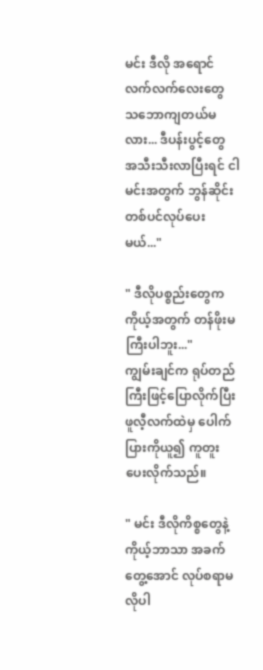မင်း ဒီလို အရောင်လက်လက်လေးတွေ သဘောကျတယ်မလား... ဒီပန်းပွင့်တွေ အသီးသီးလာပြီးရင် ငါမင်းအတွက် ဘွန်ဆိုင်းတစ်ပင်လုပ်ပေးမယ်..."

" ဒီလိုပစ္စည်းတွေက ကိုယ့်အတွက် တန်ဖိုးမကြီးပါဘူး..."
ကျွမ်းချင်က ရုပ်တည်ကြီးဖြင့်ပြောလိုက်ပြီး ဖူလီ့လက်ထဲမှ ပေါက်ပြားကိုယူ၍ ကူတူးပေးလိုက်သည်။

" မင်း ဒီလိုကိစ္စတွေနဲ့ ကိုယ့်ဘာသာ အခက်တွေ့အောင် လုပ်စရာမလိုပါ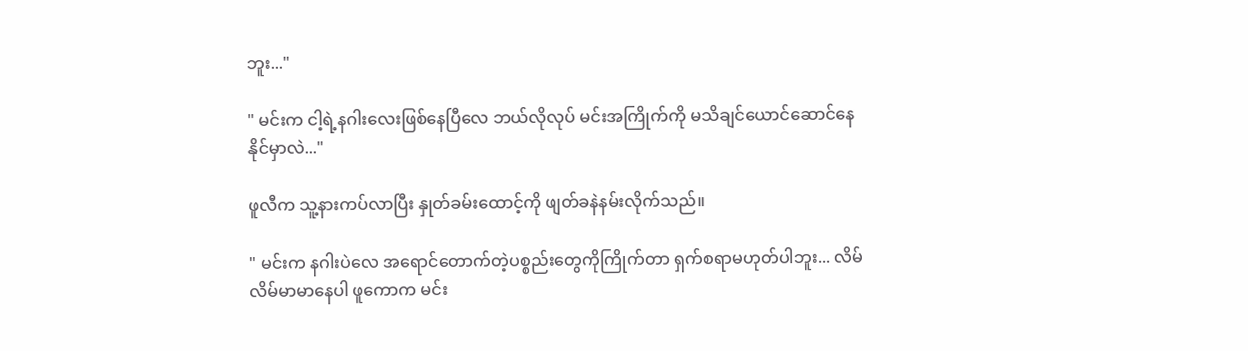ဘူး..."

" မင်းက ငါ့ရဲ့နဂါးလေးဖြစ်နေပြီလေ ဘယ်လိုလုပ် မင်းအကြိုက်ကို မသိချင်ယောင်ဆောင်နေနိုင်မှာလဲ..."

ဖူလီက သူ့နားကပ်လာပြီး နှုတ်ခမ်းထောင့်ကို ဖျတ်ခနဲနမ်းလိုက်သည်။

" မင်းက နဂါးပဲလေ အရောင်တောက်တဲ့ပစ္စည်းတွေကိုကြိုက်တာ ရှက်စရာမဟုတ်ပါဘူး... လိမ်လိမ်မာမာနေပါ ဖူကောက မင်း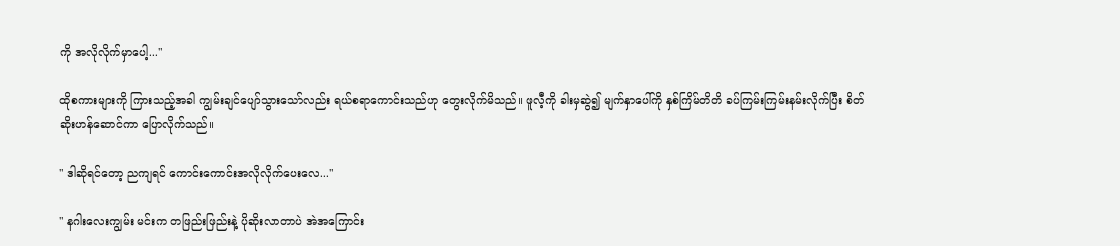ကို အလိုလိုက်မှာပေါ့..."

ထိုစကားများကို ကြားသည့်အခါ ကျွမ်းချင်ပျော်သွားသော်လည်း ရယ်စရာကောင်းသည်ဟု တွေးလိုက်မိသည်။ ဖူလီ့ကို ခါးမှဆွဲ၍ မျက်နှာပေါ်ကို နှစ်ကြိမ်တိတိ ခပ်ကြမ်းကြမ်းနမ်းလိုက်ပြီး စိတ်ဆိုးဟန်ဆောင်ကာ ပြောလိုက်သည်။

" ဒါဆိုရင်တော့ ညကျရင် ကောင်းကောင်းအလိုလိုက်ပေးလေ..."

" နဂါးလေးကျွမ်း မင်းက တဖြည်းဖြည်းနဲ့ ပိုဆိုးလာတာပဲ အဲအကြောင်း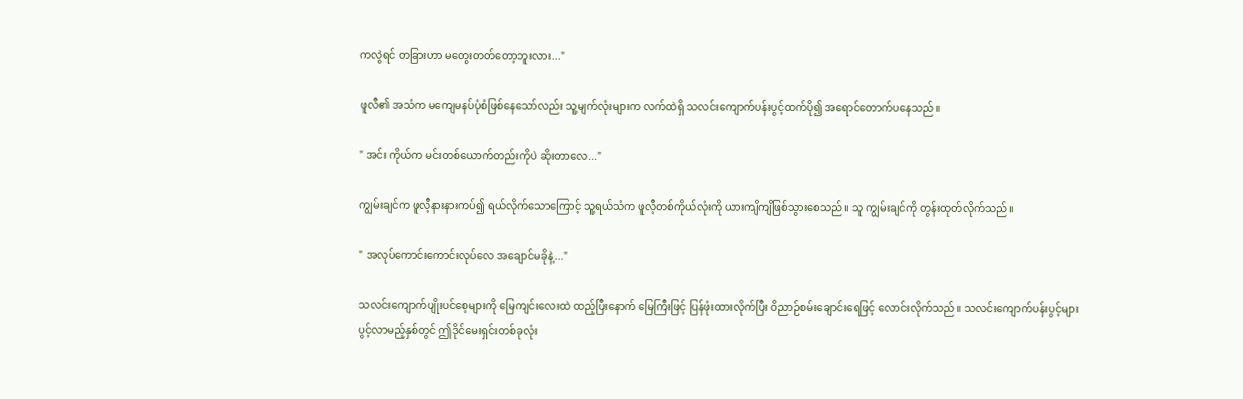ကလွဲရင် တခြားဟာ မတွေးတတ်တော့ဘူးလား..."

ဖူလီ၏ အသံက မကျေမနပ်ပုံစံဖြစ်နေသော်လည်း သူ့မျက်လုံးများက လက်ထဲရှိ သလင်းကျောက်ပန်းပွင့်ထက်ပို၍ အရောင်တောက်ပနေသည်။

" အင်း ကိုယ်က မင်းတစ်ယောက်တည်းကိုပဲ ဆိုးတာလေ..."

ကျွမ်းချင်က ဖူလီ့နားနားကပ်၍ ရယ်လိုက်သောကြောင့် သူ့ရယ်သံက ဖူလီ့တစ်ကိုယ်လုံးကို ယားကျိကျိဖြစ်သွားစေသည်။ သူ ကျွမ်းချင်ကို တွန်းထုတ်လိုက်သည်။

" အလုပ်ကောင်းကောင်းလုပ်လေ အချောင်မခိုနဲ့..."

သလင်းကျောက်ပျိုးပင်စေ့များကို မြေကျင်းလေးထဲ ထည့်ပြီးနောက် မြေကြီးဖြင့် ပြန်ဖုံးထားလိုက်ပြီး ဝိညာဉ်စမ်းချောင်းရေဖြင့် လောင်းလိုက်သည်။ သလင်းကျောက်ပန်းပွင့်များ ပွင့်လာမည့်နှစ်တွင် ဤဒိုင်မေးရှင်းတစ်ခုလုံး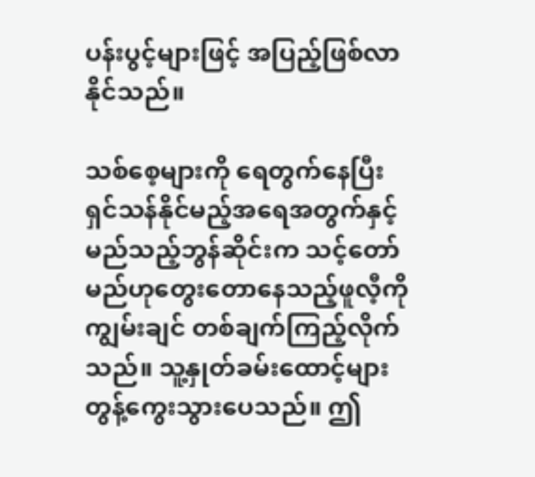ပန်းပွင့်များဖြင့် အပြည့်ဖြစ်လာနိုင်သည်။

သစ်စေ့များကို ရေတွက်နေပြီး ရှင်သန်နိုင်မည့်အရေအတွက်နှင့် မည်သည့်ဘွန်ဆိုင်းက သင့်တော်မည်ဟုတွေးတောနေသည့်ဖူလီ့ကို ကျွမ်းချင် တစ်ချက်ကြည့်လိုက်သည်။ သူ့နှုတ်ခမ်းထောင့်များ တွန့်ကွေးသွားပေသည်။ ဤ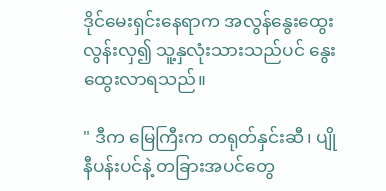ဒိုင်မေးရှင်းနေရာက အလွန်နွေးထွေးလွန်းလှ၍ သူ့နှလုံးသားသည်ပင် နွေးထွေးလာရသည်။

" ဒီက မြေကြီးက တရုတ်နှင်းဆီ၊ ပျိုနီပန်းပင်နဲ့ တခြားအပင်တွေ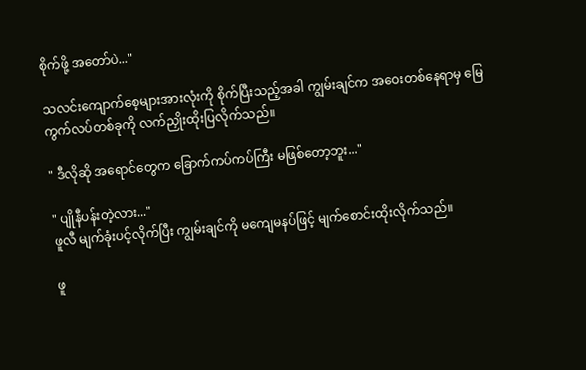စိုက်ဖို့ အတော်ပဲ..."

သလင်းကျောက်စေ့များအားလုံးကို စိုက်ပြီးသည့်အခါ ကျွမ်းချင်က အဝေးတစ်နေရာမှ မြေကွက်လပ်တစ်ခုကို လက်ညှိုးထိုးပြလိုက်သည်။

" ဒီလိုဆို အရောင်တွေက ခြောက်ကပ်ကပ်ကြီး မဖြစ်တော့ဘူး..."

" ပျိုနီပန်းတဲ့လား..."
ဖူလီ မျက်ခုံးပင့်လိုက်ပြီး ကျွမ်းချင်ကို မကျေမနပ်ဖြင့် မျက်စောင်းထိုးလိုက်သည်။

ဖူ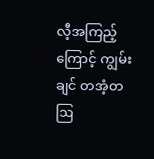လီ့အကြည့်ကြောင့် ကျွမ်းချင် တအံ့တဩ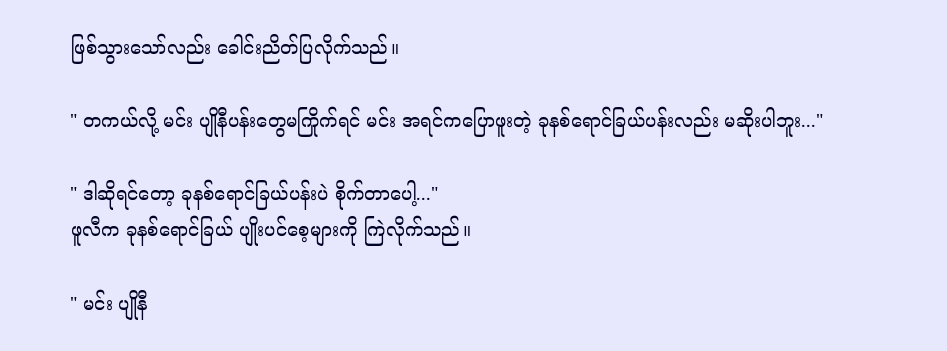ဖြစ်သွားသော်လည်း ခေါင်းညိတ်ပြလိုက်သည်။

" တကယ်လို့ မင်း ပျိုနီပန်းတွေမကြိုက်ရင် မင်း အရင်ကပြောဖူးတဲ့ ခုနစ်ရောင်ခြယ်ပန်းလည်း မဆိုးပါဘူး..."

" ဒါဆိုရင်တော့ ခုနစ်ရောင်ခြယ်ပန်းပဲ စိုက်တာပေါ့..."
ဖူလီက ခုနစ်ရောင်ခြယ် ပျိုးပင်စေ့များကို ကြဲလိုက်သည်။

" မင်း ပျိုနီ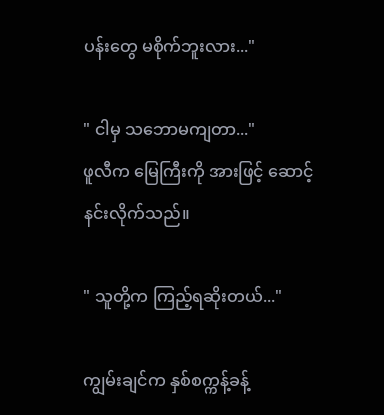ပန်းတွေ မစိုက်ဘူးလား..."

" ငါမှ သဘောမကျတာ..."
ဖူလီက မြေကြီးကို အားဖြင့် ဆောင့်နင်းလိုက်သည်။

" သူတို့က ကြည့်ရဆိုးတယ်..."

ကျွမ်းချင်က နှစ်စက္ကန့်ခန့်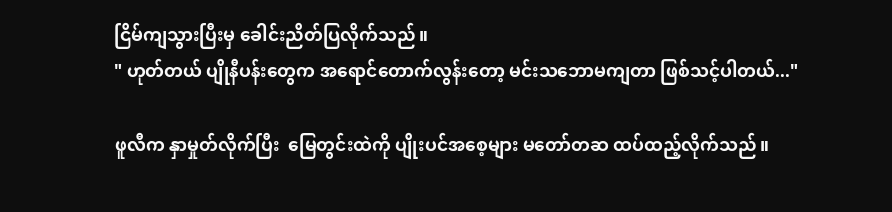ငြိမ်ကျသွားပြီးမှ ခေါင်းညိတ်ပြလိုက်သည်။
" ဟုတ်တယ် ပျိုနီပန်းတွေက အရောင်တောက်လွန်းတော့ မင်းသဘောမကျတာ ဖြစ်သင့်ပါတယ်..."

ဖူလီက နှာမှုတ်လိုက်ပြီး  မြေတွင်းထဲကို ပျိုးပင်အစေ့များ မတော်တဆ ထပ်ထည့်လိုက်သည်။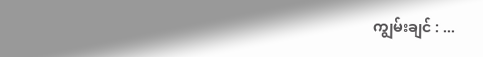ကျွမ်းချင် : ...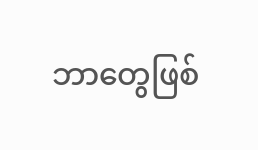ဘာတွေဖြစ်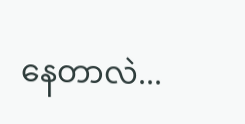နေတာလဲ...